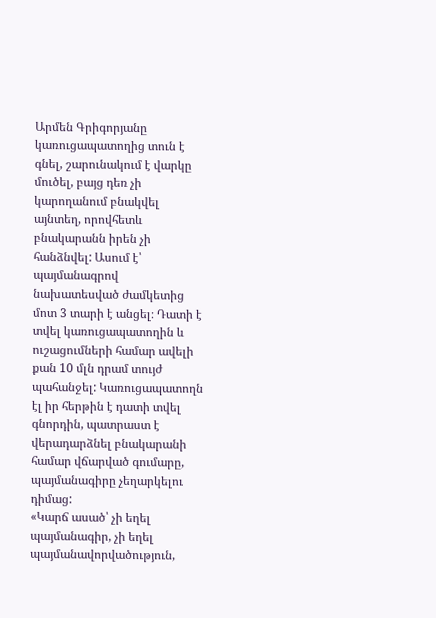Արմեն Գրիգորյանը կառուցապատողից տուն է գնել, շարունակում է վարկը մուծել, բայց դեռ չի կարողանում բնակվել այնտեղ, որովհետև բնակարանն իրեն չի հանձնվել: Ասում է՝ պայմանագրով նախատեսված ժամկետից մոտ 3 տարի է անցել։ Դատի է տվել կառուցապատողին և ուշացումների համար ավելի քան 10 մլն դրամ տույժ պահանջել: Կառուցապատողն էլ իր հերթին է դատի տվել գնորդին, պատրաստ է վերադարձնել բնակարանի համար վճարված գումարը, պայմանագիրը չեղարկելու դիմաց:
«Կարճ ասած՝ չի եղել պայմանագիր, չի եղել պայմանավորվածություն,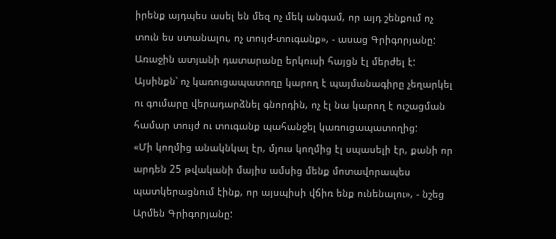իրենք այդպես ասել են մեզ ոչ մեկ անգամ, որ այդ շենքում ոչ տուն ես ստանալու, ոչ տույժ-տուգանք», - ասաց Գրիգորյանը:
Առաջին ատյանի դատարանը երկուսի հայցն էլ մերժել է: Այսինքն՝ ոչ կառուցապատողը կարող է պայմանագիրը չեղարկել ու գումարը վերադարձնել գնորդին, ոչ էլ նա կարող է ուշացման համար տույժ ու տուգանք պահանջել կառուցապատողից:
«Մի կողմից անակնկալ էր, մյուս կողմից էլ սպասելի էր, քանի որ արդեն 25 թվականի մայիս ամսից մենք մոտավորապես պատկերացնում էինք, որ այսպիսի վճիռ ենք ունենալու», - նշեց Արմեն Գրիգորյանը: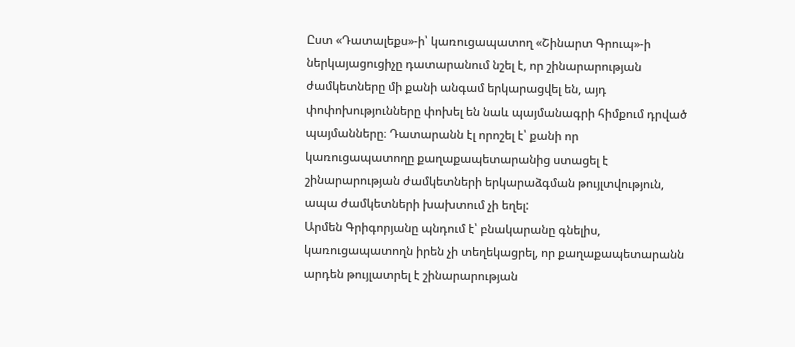Ըստ «Դատալեքս»-ի՝ կառուցապատող «Շինարտ Գրուպ»-ի ներկայացուցիչը դատարանում նշել է, որ շինարարության ժամկետները մի քանի անգամ երկարացվել են, այդ փոփոխությունները փոխել են նաև պայմանագրի հիմքում դրված պայմանները։ Դատարանն էլ որոշել է՝ քանի որ կառուցապատողը քաղաքապետարանից ստացել է շինարարության ժամկետների երկարաձգման թույլտվություն, ապա ժամկետների խախտում չի եղել:
Արմեն Գրիգորյանը պնդում է՝ բնակարանը գնելիս, կառուցապատողն իրեն չի տեղեկացրել, որ քաղաքապետարանն արդեն թույլատրել է շինարարության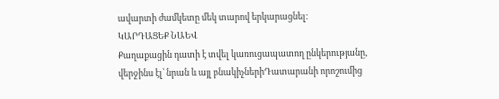ավարտի ժամկետը մեկ տարով երկարացնել։
ԿԱՐԴԱՑԵՔ ՆԱԵՎ
Քաղաքացին դատի է տվել կառուցապատող ընկերությանը, վերջինս էլ՝ նրան և այլ բնակիչներիԴատարանի որոշումից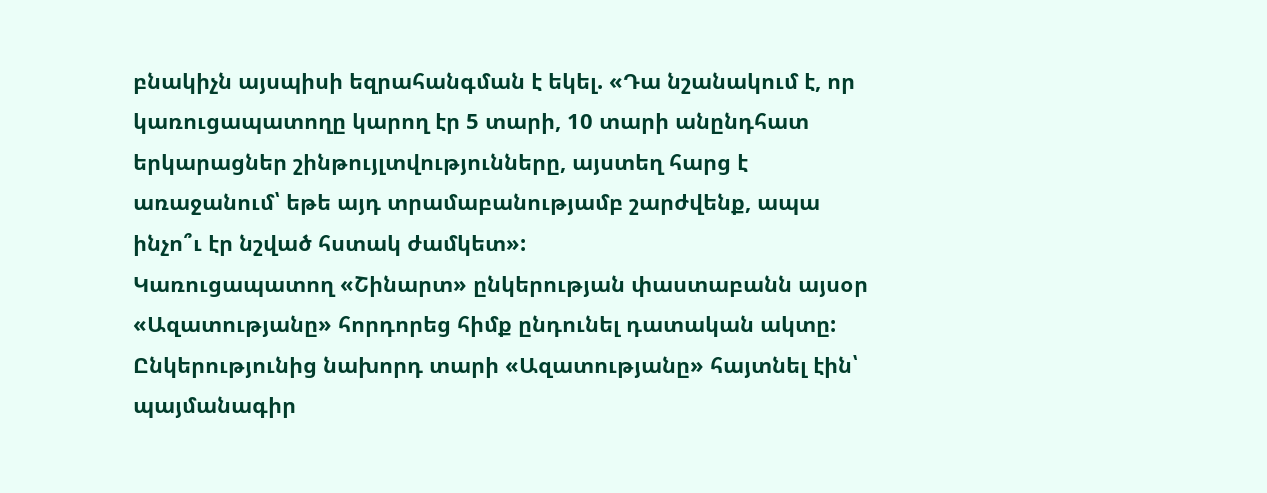բնակիչն այսպիսի եզրահանգման է եկել. «Դա նշանակում է, որ կառուցապատողը կարող էր 5 տարի, 10 տարի անընդհատ երկարացներ շինթույլտվությունները, այստեղ հարց է առաջանում՝ եթե այդ տրամաբանությամբ շարժվենք, ապա ինչո՞ւ էր նշված հստակ ժամկետ»:
Կառուցապատող «Շինարտ» ընկերության փաստաբանն այսօր «Ազատությանը» հորդորեց հիմք ընդունել դատական ակտը: Ընկերությունից նախորդ տարի «Ազատությանը» հայտնել էին՝ պայմանագիր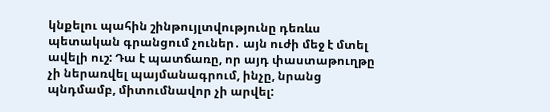կնքելու պահին շինթույլտվությունը դեռևս պետական գրանցում չուներ․ այն ուժի մեջ է մտել ավելի ուշ: Դա է պատճառը, որ այդ փաստաթուղթը չի ներառվել պայմանագրում, ինչը, նրանց պնդմամբ, միտումնավոր չի արվել: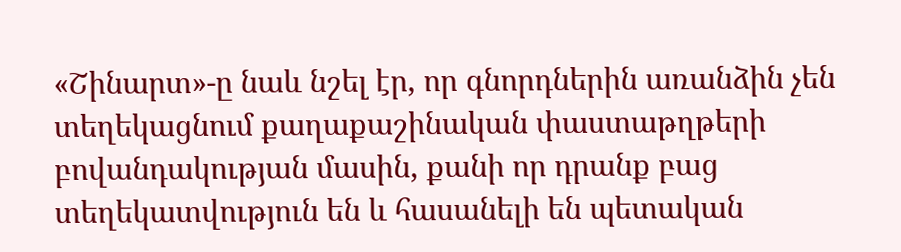«Շինարտ»-ը նաև նշել էր, որ գնորդներին առանձին չեն տեղեկացնում քաղաքաշինական փաստաթղթերի բովանդակության մասին, քանի որ դրանք բաց տեղեկատվություն են և հասանելի են պետական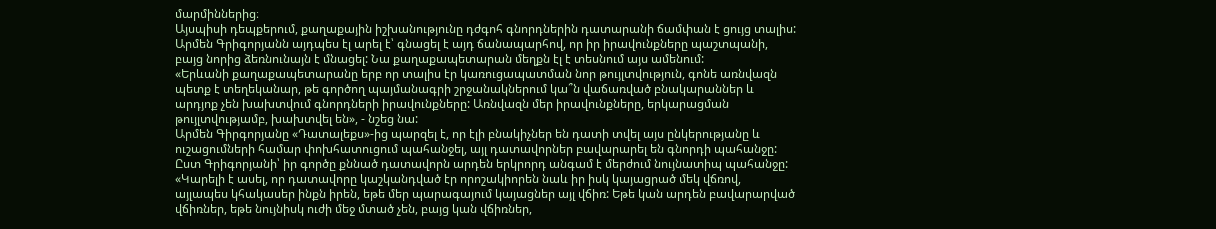մարմիններից։
Այսպիսի դեպքերում, քաղաքային իշխանությունը դժգոհ գնորդներին դատարանի ճամփան է ցույց տալիս: Արմեն Գրիգորյանն այդպես էլ արել է՝ գնացել է այդ ճանապարհով, որ իր իրավունքները պաշտպանի, բայց նորից ձեռնունայն է մնացել: Նա քաղաքապետարան մեղքն էլ է տեսնում այս ամենում:
«Երևանի քաղաքապետարանը երբ որ տալիս էր կառուցապատման նոր թույլտվություն, գոնե առնվազն պետք է տեղեկանար, թե գործող պայմանագրի շրջանակներում կա՞ն վաճառված բնակարաններ և արդյոք չեն խախտվում գնորդների իրավունքները: Առնվազն մեր իրավունքները, երկարացման թույլտվությամբ, խախտվել են», - նշեց նա:
Արմեն Գիրգորյանը «Դատալեքս»-ից պարզել է, որ էլի բնակիչներ են դատի տվել այս ընկերությանը և ուշացումների համար փոխհատուցում պահանջել, այլ դատավորներ բավարարել են գնորդի պահանջը: Ըստ Գրիգորյանի՝ իր գործը քննած դատավորն արդեն երկրորդ անգամ է մերժում նույնատիպ պահանջը:
«Կարելի է ասել, որ դատավորը կաշկանդված էր որոշակիորեն նաև իր իսկ կայացրած մեկ վճռով, այլապես կհակասեր ինքն իրեն, եթե մեր պարագայում կայացներ այլ վճիռ: Եթե կան արդեն բավարարված վճիռներ, եթե նույնիսկ ուժի մեջ մտած չեն, բայց կան վճիռներ,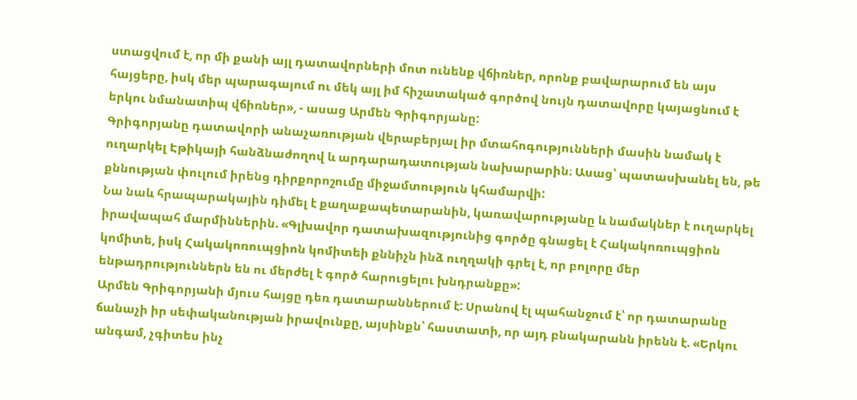ստացվում է, որ մի քանի այլ դատավորների մոտ ունենք վճիռներ, որոնք բավարարում են այս հայցերը, իսկ մեր պարագայում ու մեկ այլ իմ հիշատակած գործով նույն դատավորը կայացնում է երկու նմանատիպ վճիռներ», - ասաց Արմեն Գրիգորյանը:
Գրիգորյանը դատավորի անաչառության վերաբերյալ իր մտահոգությունների մասին նամակ է ուղարկել Էթիկայի հանձնաժողով և արդարադատության նախարարին։ Ասաց՝ պատասխանել են, թե քննության փուլում իրենց դիրքորոշումը միջամտություն կհամարվի:
Նա նաև հրապարակային դիմել է քաղաքապետարանին, կառավարությանը և նամակներ է ուղարկել իրավապահ մարմիններին. «Գլխավոր դատախազությունից գործը գնացել է Հակակոռուպցիոն կոմիտե, իսկ Հակակոռուպցիոն կոմիտեի քննիչն ինձ ուղղակի գրել է, որ բոլորը մեր ենթադրություններն են ու մերժել է գործ հարուցելու խնդրանքը»:
Արմեն Գրիգորյանի մյուս հայցը դեռ դատարաններում է: Սրանով էլ պահանջում է՝ որ դատարանը ճանաչի իր սեփականության իրավունքը, այսինքն՝ հաստատի, որ այդ բնակարանն իրենն է. «Երկու անգամ, չգիտես ինչ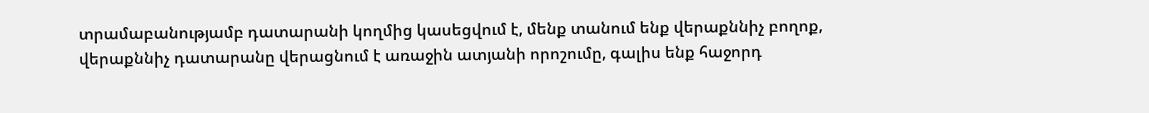տրամաբանությամբ դատարանի կողմից կասեցվում է, մենք տանում ենք վերաքննիչ բողոք, վերաքննիչ դատարանը վերացնում է առաջին ատյանի որոշումը, գալիս ենք հաջորդ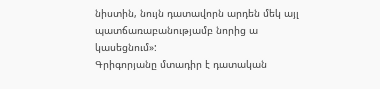նիստին, նույն դատավորն արդեն մեկ այլ պատճառաբանությամբ նորից ա կասեցնում»:
Գրիգորյանը մտադիր է դատական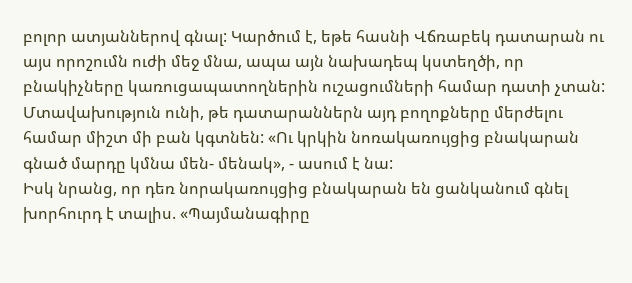բոլոր ատյաններով գնալ: Կարծում է, եթե հասնի Վճռաբեկ դատարան ու այս որոշումն ուժի մեջ մնա, ապա այն նախադեպ կստեղծի, որ բնակիչները կառուցապատողներին ուշացումների համար դատի չտան: Մտավախություն ունի, թե դատարաններն այդ բողոքները մերժելու համար միշտ մի բան կգտնեն: «Ու կրկին նոռակառույցից բնակարան գնած մարդը կմնա մեն- մենակ», - ասում է նա:
Իսկ նրանց, որ դեռ նորակառույցից բնակարան են ցանկանում գնել խորհուրդ է տալիս. «Պայմանագիրը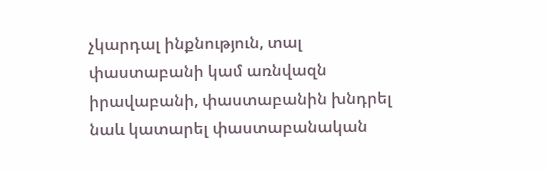չկարդալ ինքնություն, տալ փաստաբանի կամ առնվազն իրավաբանի, փաստաբանին խնդրել նաև կատարել փաստաբանական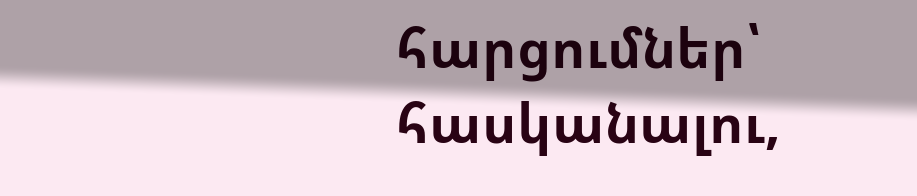հարցումներ՝ հասկանալու,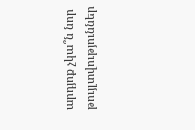արդյոք չկա՞ն նոր թույլտվություններ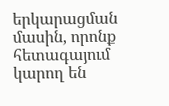երկարացման մասին, որոնք հետագայում կարող են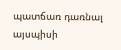պատճառ դառնալ այսպիսի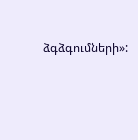ձգձգումների»: